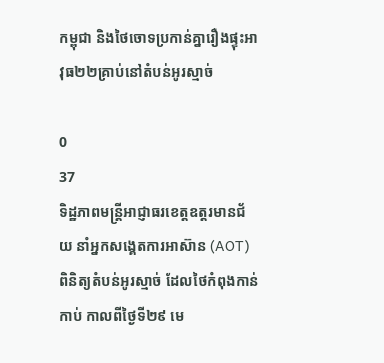កម្ពុជា និងថៃចោទប្រកាន់គ្នារឿងផ្ទុះអាវុធ២២គ្រាប់នៅតំបន់អូរស្មាច់

0
37
ទិដ្ឋភាពមន្ត្រីអាជ្ញាធរខេត្តឧត្ដរមានជ័យ នាំអ្នកសង្គេតការអាស៊ាន (AOT) ពិនិត្យតំបន់អូរស្មាច់ ដែលថៃកំពុងកាន់កាប់ កាលពីថ្ងៃទី២៩ មេ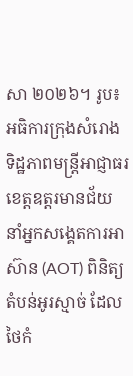សា ២០២៦។ រូប៖ អធិការក្រុងសំរោង
ទិដ្ឋភាពមន្ត្រីអាជ្ញាធរខេត្តឧត្ដរមានជ័យ នាំអ្នកសង្គេតការអាស៊ាន (AOT) ពិនិត្យតំបន់អូរស្មាច់ ដែលថៃកំ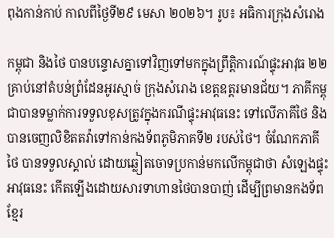ពុងកាន់កាប់ កាលពីថ្ងៃទី២៩ មេសា ២០២៦។ រូប៖ អធិការក្រុងសំរោង

កម្ពុជា និងថៃ បានបន្ទោសគ្នាទៅវិញទៅមកក្នុងព្រឹត្តិការណ៍ផ្ទុះអាវុធ ២២គ្រាប់នៅតំបន់ព្រំដែនអូរស្មាច់ ក្រុងសំរោង ខេត្តឧត្តរមានជ័យ។ ភាគីកម្ពុជាបានទម្លាក់ការទទួលខុសត្រូវក្នុងករណីផ្ទុះអាវុធនេះ ទៅលើភាគីថៃ និងបានចេញលិខិតតវ៉ាទៅកាន់កងទ័ពភូមិភាគទី២ របស់ថៃ។ ចំណែកភាគីថៃ បានទទួលស្គាល់ ដោយឆ្លៀតចោទប្រកាន់មកលើកម្ពុជាថា សំឡេងផ្ទុះអាវុធនេះ កើតឡើងដោយសារទាហានថៃបានបាញ់ ដើម្បីព្រមានកងទ័ពខ្មែរ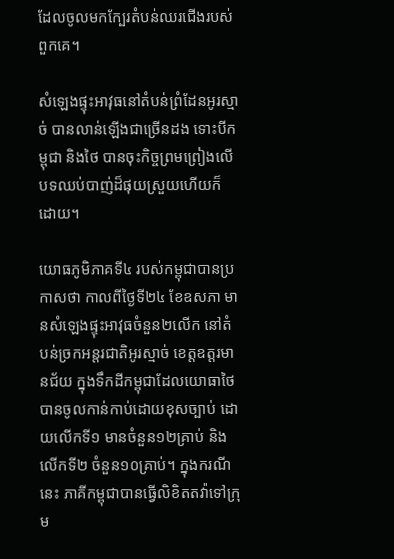ដែលចូលមកក្បែរតំបន់ឈរជើងរបស់ពួកគេ។

សំឡេងផ្ទុះអាវុធនៅតំបន់ព្រំដែនអូរស្មាច់ បានលាន់ឡើងជាច្រើនដង ទោះបីកម្ពុជា និងថៃ បានចុះកិច្ចព្រមព្រៀងលើបទឈប់បាញ់ដ៏ផុយស្រួយហើយក៏ដោយ។

យោធភូមិភាគទី៤ របស់កម្ពុជាបានប្រកាសថា កាលពីថ្ងៃទី២៤ ខែឧសភា មានសំឡេងផ្ទុះអាវុធចំនួន២លើក នៅតំបន់ច្រកអន្តរជាតិអូរស្មាច់ ខេត្តឧត្តរមានជ័យ ក្នុងទឹកដីកម្ពុជាដែលយោធាថៃបានចូលកាន់កាប់ដោយខុសច្បាប់ ដោយលើកទី១ មានចំនួន១២គ្រាប់ និងលើកទី២ ចំនួន១០គ្រាប់។ ក្នុងករណីនេះ ភាគីកម្ពុជាបានធ្វើលិខិតតវ៉ាទៅក្រុម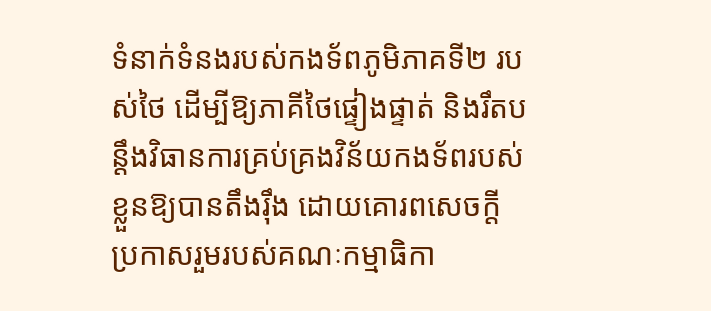ទំនាក់ទំនងរបស់កងទ័ពភូមិភាគទី២ របស់ថៃ ដើម្បីឱ្យភាគីថៃផ្ទៀងផ្ទាត់ និងរឹតបន្តឹងវិធានការគ្រប់គ្រងវិន័យកងទ័ពរបស់ខ្លួនឱ្យបានតឹងរ៉ឹង ដោយគោរពសេចក្ដីប្រកាសរួមរបស់គណៈកម្មាធិកា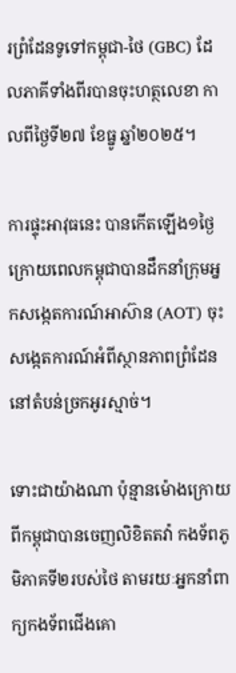រព្រំដែនទូទៅកម្ពុជា-ថៃ (GBC) ដែលភាគីទាំងពីរបានចុះហត្ថលេខា កាលពីថ្ងៃទី២៧ ខែធ្នូ ឆ្នាំ២០២៥។

ការផ្ទុះអាវុធនេះ បានកើតឡើង១ថ្ងៃក្រោយពេលកម្ពុជាបានដឹកនាំក្រុមអ្នកសង្កេតការណ៍អាស៊ាន (AOT) ចុះសង្កេតការណ៍អំពីស្ថានភាពព្រំដែននៅតំបន់ច្រកអូរស្មាច់។

ទោះជាយ៉ាងណា ប៉ុន្មានម៉ោងក្រោយពីកម្ពុជាបានចេញលិខិតតវ៉ា កងទ័ពភូមិភាគទី២របស់ថៃ តាមរយៈអ្នកនាំពាក្យកងទ័ពជើងគោ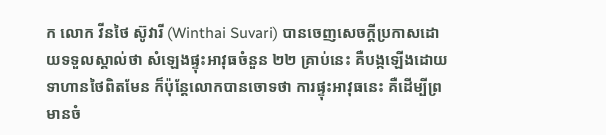ក លោក វីនថៃ ស៊ូវារី (Winthai Suvari) បានចេញសេចក្ដីប្រកាសដោយទទួលស្គាល់ថា សំឡេងផ្ទុះអាវុធចំនួន ២២ គ្រាប់នេះ គឺបង្កឡើងដោយទាហានថៃពិតមែន ក៏ប៉ុន្តែលោកបានចោទថា ការផ្ទុះអាវុធនេះ គឺដើម្បីព្រមានចំ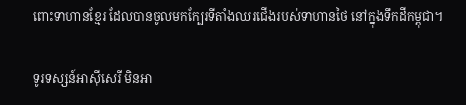ពោះទាហានខ្មែរ ដែលបានចូលមកក្បែរទីតាំងឈរជើងរបស់ទាហានថៃ នៅក្នុងទឹកដីកម្ពុជា។

ទូរទស្សន៍អាស៊ីសេរី មិនអា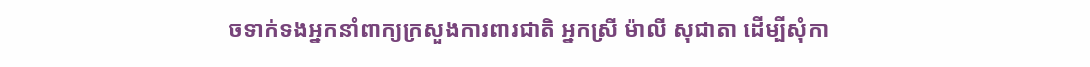ចទាក់ទងអ្នកនាំពាក្យក្រសួងការពារជាតិ អ្នកស្រី ម៉ាលី សុជាតា ដើម្បីសុំកា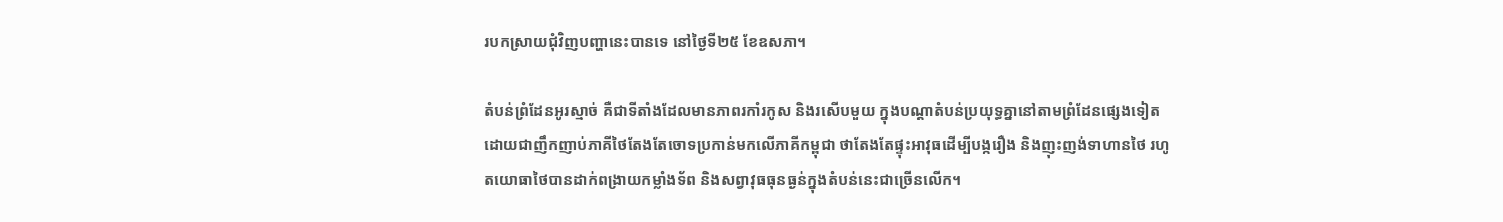របកស្រាយជុំវិញបញ្ហានេះបានទេ នៅថ្ងៃទី២៥ ខែឧសភា។

តំបន់ព្រំដែនអូរស្មាច់ គឺជាទីតាំងដែលមានភាពរកាំរកូស និងរសើបមួយ ក្នុងបណ្ដាតំបន់ប្រយុទ្ធគ្នានៅតាមព្រំដែនផ្សេងទៀត ដោយជាញឹកញាប់ភាគីថៃតែងតែចោទប្រកាន់មកលើភាគីកម្ពុជា ថាតែងតែផ្ទុះអាវុធដើម្បីបង្ករឿង និងញុះញង់ទាហានថៃ រហូតយោធាថៃបានដាក់ពង្រាយកម្លាំងទ័ព និងសព្វាវុធធុនធ្ងន់ក្នុងតំបន់នេះជាច្រើនលើក។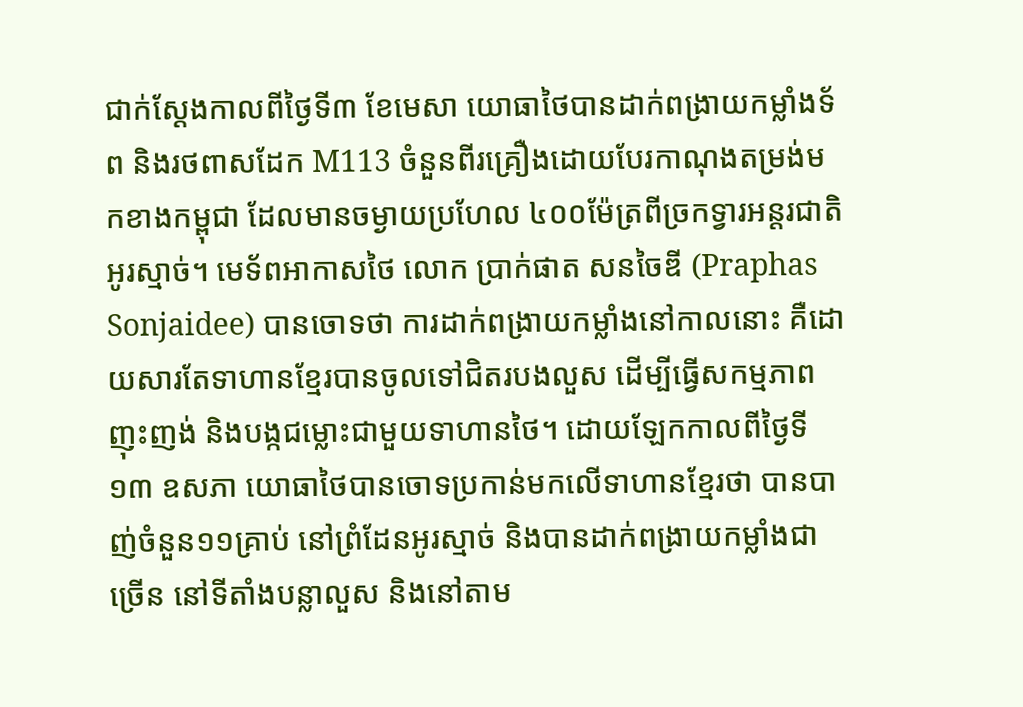ជាក់ស្ដែងកាលពីថ្ងៃទី៣ ខែមេសា យោធាថៃបានដាក់ពង្រាយកម្លាំងទ័ព និងរថពាសដែក M113 ចំនួនពីរគ្រឿងដោយបែរកាណុងតម្រង់មកខាងកម្ពុជា ដែលមានចម្ងាយប្រហែល ៤០០ម៉ែត្រពីច្រកទ្វារអន្តរជាតិអូរស្មាច់។ មេទ័ពអាកាសថៃ លោក ប្រាក់ផាត សនចៃឌី (Praphas Sonjaidee) បានចោទថា ការដាក់ពង្រាយកម្លាំងនៅកាលនោះ គឺដោយសារតែទាហានខ្មែរបានចូលទៅជិតរបងលួស ដើម្បីធ្វើសកម្មភាពញុះញង់ និងបង្កជម្លោះជាមួយទាហានថៃ។ ដោយឡែកកាលពីថ្ងៃទី១៣ ឧសភា យោធាថៃបានចោទប្រកាន់មកលើទាហានខ្មែរថា បានបាញ់ចំនួន១១គ្រាប់ នៅព្រំដែនអូរស្មាច់ និងបានដាក់ពង្រាយកម្លាំងជាច្រើន នៅទីតាំងបន្លាលួស និងនៅតាម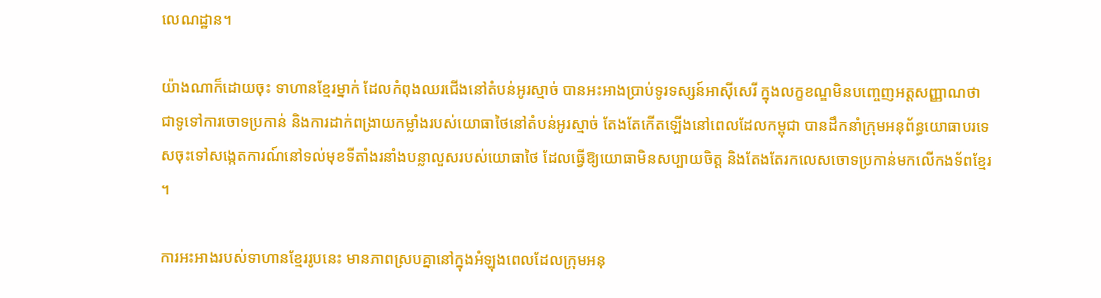លេណដ្ឋាន។

យ៉ាងណាក៏ដោយចុះ ទាហានខ្មែរម្នាក់ ដែលកំពុងឈរជើងនៅតំបន់អូរស្មាច់ បានអះអាងប្រាប់ទូរទស្សន៍អាស៊ីសេរី ក្នុងលក្ខខណ្ឌមិនបញ្ចេញអត្តសញ្ញាណថា ជាទូទៅការចោទប្រកាន់ និងការដាក់ពង្រាយកម្លាំងរបស់យោធាថៃនៅតំបន់អូរស្មាច់ តែងតែកើតឡើងនៅពេលដែលកម្ពុជា បានដឹកនាំក្រុមអនុព័ន្ធយោធាបរទេសចុះទៅសង្កេតការណ៍នៅទល់មុខទីតាំងរនាំងបន្លាលួសរបស់យោធាថៃ ដែលធ្វើឱ្យយោធាមិនសប្បាយចិត្ត និងតែងតែរកលេសចោទប្រកាន់មកលើកងទ័ពខ្មែរ។

ការអះអាងរបស់ទាហានខ្មែររូបនេះ មានភាពស្របគ្នានៅក្នុងអំឡុងពេលដែលក្រុមអនុ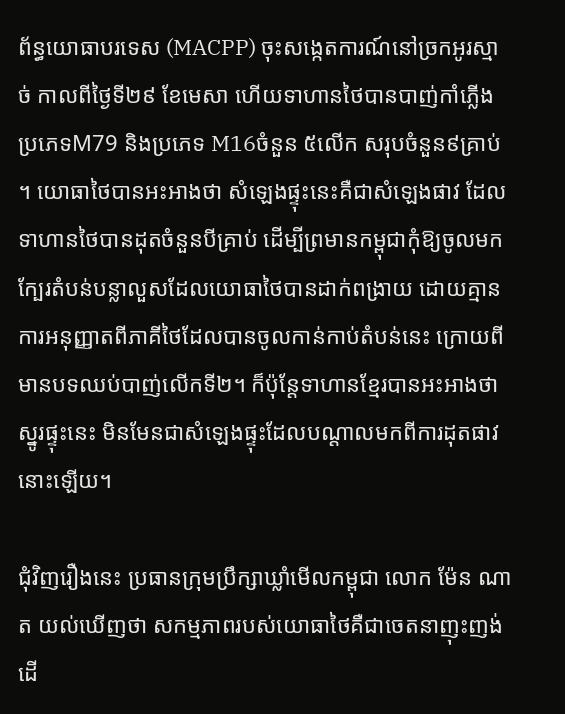ព័ន្ធយោធាបរទេស (MACPP) ចុះសង្កេតការណ៍នៅច្រកអូរស្មាច់ កាលពីថ្ងៃទី២៩ ខែមេសា ហើយទាហានថៃបានបាញ់កាំភ្លើងប្រភេទM79 និងប្រភេទ M16ចំនួន ៥លើក សរុបចំនួន៩គ្រាប់។ យោធាថៃបានអះអាងថា សំឡេងផ្ទុះនេះគឺជាសំឡេងផាវ ដែលទាហានថៃបានដុតចំនួនបីគ្រាប់ ដើម្បីព្រមានកម្ពុជាកុំឱ្យចូលមកក្បែរតំបន់បន្លាលួសដែលយោធាថៃបានដាក់ពង្រាយ ដោយគ្មានការអនុញ្ញាតពីភាគីថៃដែលបានចូលកាន់កាប់តំបន់នេះ ក្រោយពីមានបទឈប់បាញ់លើកទី២។ ក៏ប៉ុន្តែទាហានខ្មែរបានអះអាងថា ស្នូរផ្ទុះនេះ មិនមែនជាសំឡេងផ្ទុះដែលបណ្ដាលមកពីការដុតផាវនោះឡើយ។

ជុំវិញរឿងនេះ ប្រធានក្រុមប្រឹក្សាឃ្លាំមើលកម្ពុជា លោក ម៉ែន ណាត យល់ឃើញថា សកម្មភាពរបស់យោធាថៃគឺជាចេតនាញុះញង់ ដើ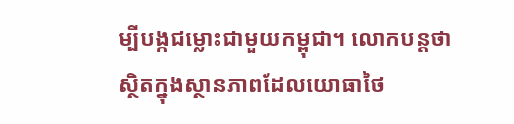ម្បីបង្កជម្លោះជាមួយកម្ពុជា។ លោកបន្តថា ស្ថិតក្នុងស្ថានភាពដែលយោធាថៃ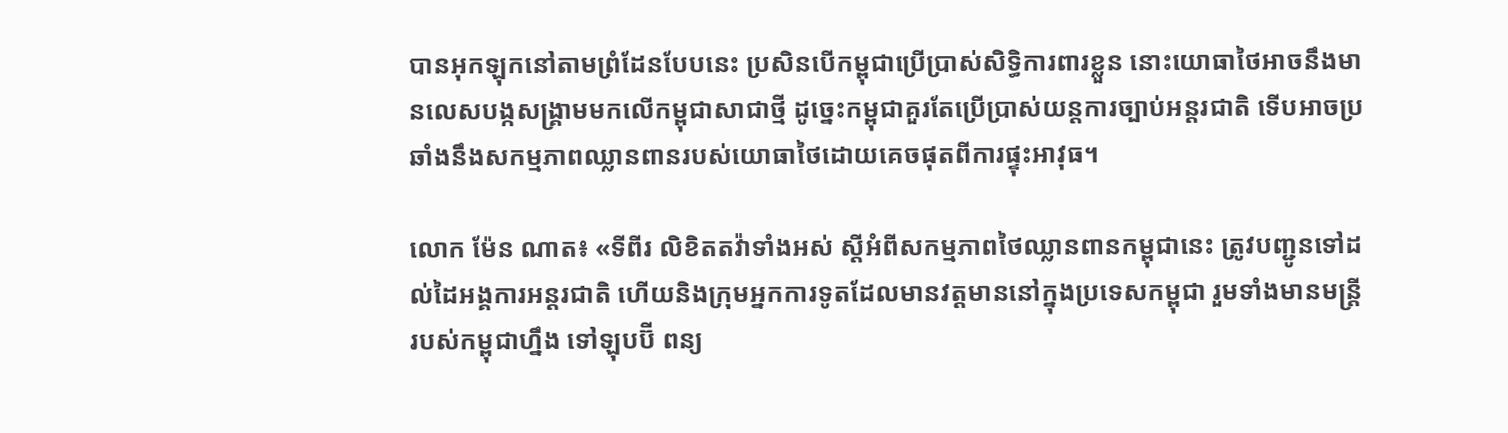បានអុកឡុកនៅតាមព្រំដែនបែបនេះ ប្រសិនបើកម្ពុជាប្រើប្រាស់សិទ្ធិការពារខ្លួន នោះយោធាថៃអាចនឹងមានលេសបង្កសង្គ្រាមមកលើកម្ពុជាសាជាថ្មី ដូច្នេះកម្ពុជាគួរតែប្រើប្រាស់យន្តការច្បាប់អន្តរជាតិ ទើបអាចប្រឆាំងនឹងសកម្មភាពឈ្លានពានរបស់យោធាថៃដោយគេចផុតពីការផ្ទុះអាវុធ។

លោក ម៉ែន ណាត៖ «ទីពីរ លិខិតតវ៉ាទាំងអស់ ស្ដីអំពីសកម្មភាពថៃឈ្លានពានកម្ពុជានេះ ត្រូវបញ្ជូនទៅដល់ដៃអង្គការអន្តរជាតិ ហើយនិងក្រុមអ្នកការទូតដែលមានវត្តមាននៅក្នុងប្រទេសកម្ពុជា រួមទាំងមានមន្ត្រីរបស់កម្ពុជាហ្នឹង ទៅឡុបប៊ី ពន្យ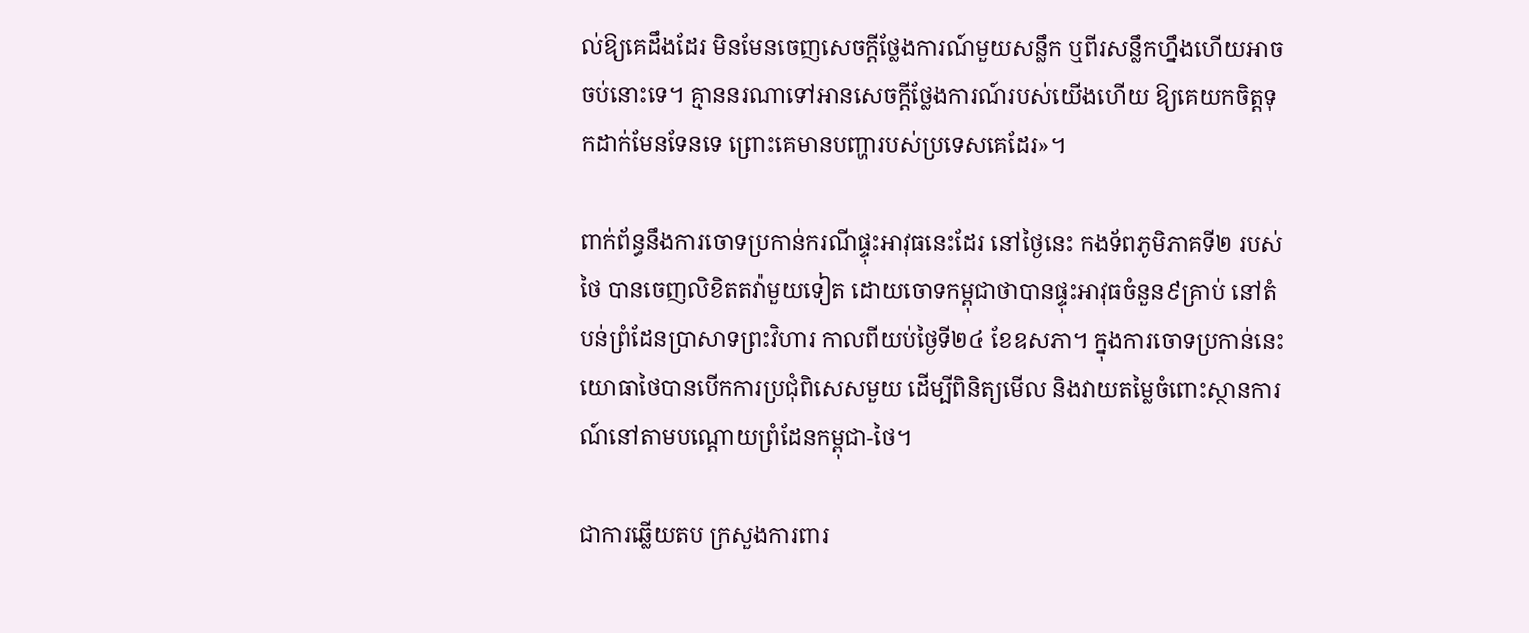ល់ឱ្យគេដឹងដែរ មិនមែនចេញសេចក្ដីថ្លែងការណ៍មួយសន្លឹក ឬពីរសន្លឹកហ្នឹងហើយអាចចប់នោះទេ។ គ្មាននរណាទៅអានសេចក្ដីថ្លែងការណ៍របស់យើងហើយ ឱ្យគេយកចិត្តទុកដាក់មែនទែនទេ ព្រោះគេមានបញ្ហារបស់ប្រទេសគេដែរ»។

ពាក់ព័ន្ធនឹងការចោទប្រកាន់ករណីផ្ទុះអាវុធនេះដែរ នៅថ្ងៃនេះ កងទ័ពភូមិភាគទី២ របស់ថៃ បានចេញលិខិតតវ៉ាមួយទៀត ដោយចោទកម្ពុជាថាបានផ្ទុះអាវុធចំនួន៩គ្រាប់ នៅតំបន់ព្រំដែនប្រាសាទព្រះវិហារ កាលពីយប់ថ្ងៃទី២៤ ខែឧសភា។ ក្នុងការចោទប្រកាន់នេះ យោធាថៃបានបើកការប្រជុំពិសេសមួយ ដើម្បីពិនិត្យមើល និងវាយតម្លៃចំពោះស្ថានការណ៍នៅតាមបណ្ដោយព្រំដែនកម្ពុជា-ថៃ។

ជាការឆ្លើយតប ក្រសួងការពារ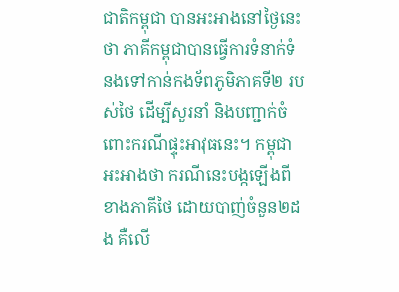ជាតិកម្ពុជា បានអះអាងនៅថ្ងៃនេះថា ភាគីកម្ពុជាបានធ្វើការទំនាក់ទំនងទៅកាន់កងទ័ពភូមិភាគទី២ របស់ថៃ ដើម្បីសួរនាំ និងបញ្ជាក់ចំពោះករណីផ្ទុះអាវុធនេះ។ កម្ពុជាអះអាងថា ករណីនេះបង្កឡើងពីខាងភាគីថៃ ដោយបាញ់ចំនួន២ដង គឺលើ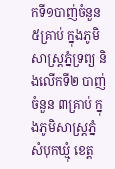កទី១បាញ់ចំនួន ៥គ្រាប់ ក្នុងភូមិសាស្ត្រភ្នំទ្រព្យ និងលើកទី២ បាញ់ចំនួន ៣គ្រាប់ ក្នុងភូមិសាស្ត្រភ្នំសំបុកឃ្មុំ ខេត្ត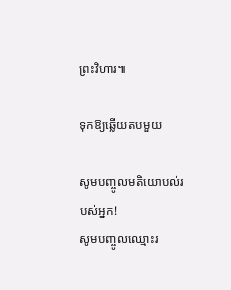ព្រះវិហារ៕

ទុកឱ្យឆ្លើយតបមួយ

សូមបញ្ចូលមតិយោបល់របស់អ្នក!
សូមបញ្ចូលឈ្មោះរ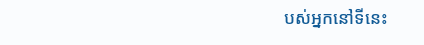បស់អ្នកនៅទីនេះ